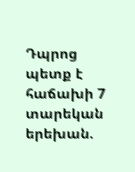Դպրոց պետք է հաճախի 7 տարեկան երեխան.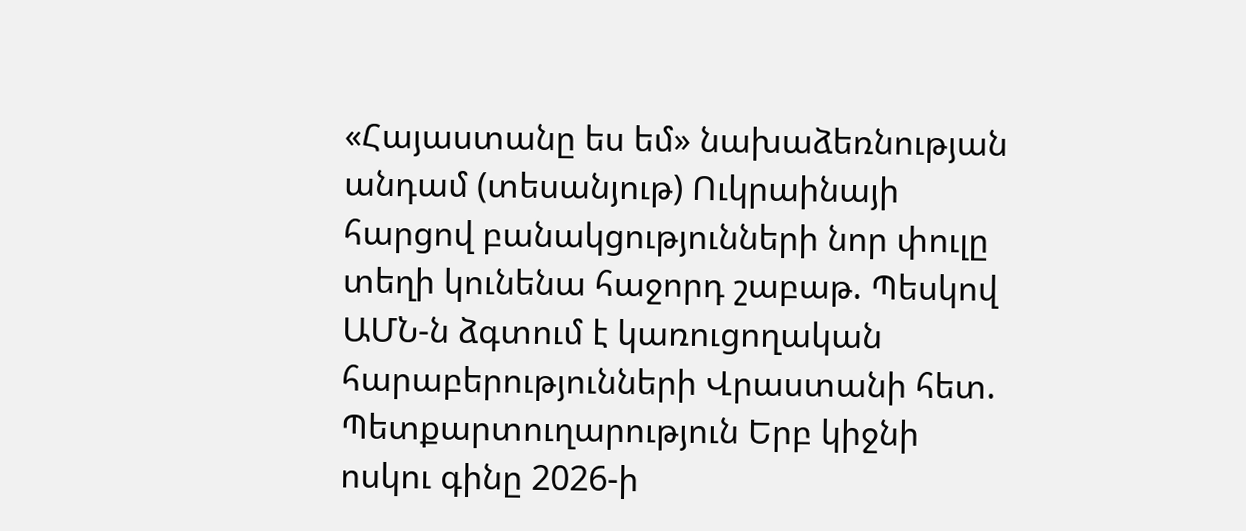«Հայաստանը ես եմ» նախաձեռնության անդամ (տեսանյութ) Ուկրաինայի հարցով բանակցությունների նոր փուլը տեղի կունենա հաջորդ շաբաթ. Պեսկով ԱՄՆ-ն ձգտում է կառուցողական հարաբերությունների Վրաստանի հետ. Պետքարտուղարություն Երբ կիջնի ոսկու գինը 2026-ի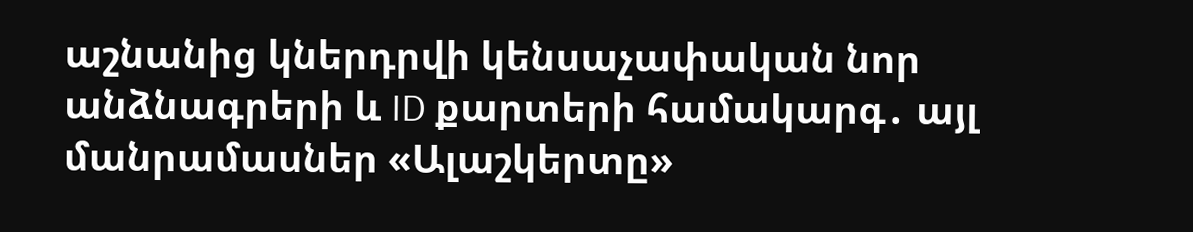աշնանից կներդրվի կենսաչափական նոր անձնագրերի և ID քարտերի համակարգ․ այլ մանրամասներ «Ալաշկերտը»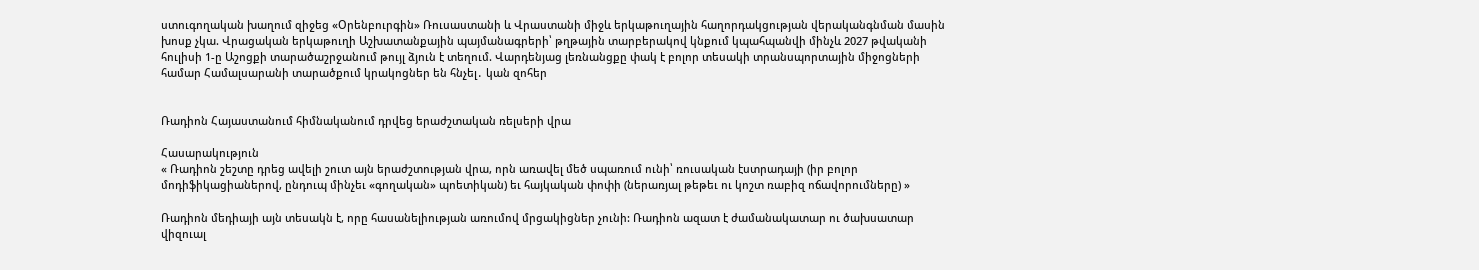ստուգողական խաղում զիջեց «Օրենբուրգին» Ռուսաստանի և Վրաստանի միջև երկաթուղային հաղորդակցության վերականգնման մասին խոսք չկա. Վրացական երկաթուղի Աշխատանքային պայմանագրերի՝ թղթային տարբերակով կնքում կպահպանվի մինչև 2027 թվականի հուլիսի 1-ը Աշոցքի տարածաշրջանում թույլ ձյուն է տեղում. Վարդենյաց լեռնանցքը փակ է բոլոր տեսակի տրանսպորտային միջոցների համար Համալսարանի տարածքում կրակոցներ են հնչել․ կան զոհեր


Ռադիոն Հայաստանում հիմնականում դրվեց երաժշտական ռելսերի վրա

Հասարակություն
« Ռադիոն շեշտը դրեց ավելի շուտ այն երաժշտության վրա, որն առավել մեծ սպառում ունի՝ ռուսական էստրադայի (իր բոլոր մոդիֆիկացիաներով, ընդուպ մինչեւ «գողական» պոետիկան) եւ հայկական փոփի (ներառյալ թեթեւ ու կոշտ ռաբիզ ոճավորումները) »

Ռադիոն մեդիայի այն տեսակն է, որը հասանելիության առումով մրցակիցներ չունի: Ռադիոն ազատ է ժամանակատար ու ծախսատար վիզուալ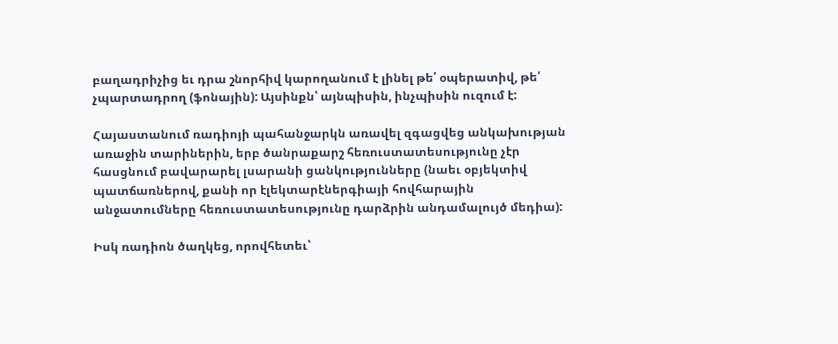բաղադրիչից եւ դրա շնորհիվ կարողանում է լինել թե՛ օպերատիվ, թե՛ չպարտադրող (ֆոնային): Այսինքն՝ այնպիսին, ինչպիսին ուզում է:

Հայաստանում ռադիոյի պահանջարկն առավել զգացվեց անկախության առաջին տարիներին, երբ ծանրաքարշ հեռուստատեսությունը չէր հասցնում բավարարել լսարանի ցանկությունները (նաեւ օբյեկտիվ պատճառներով, քանի որ էլեկտարէներգիայի հովհարային անջատումները հեռուստատեսությունը դարձրին անդամալույծ մեդիա):

Իսկ ռադիոն ծաղկեց, որովհետեւ՝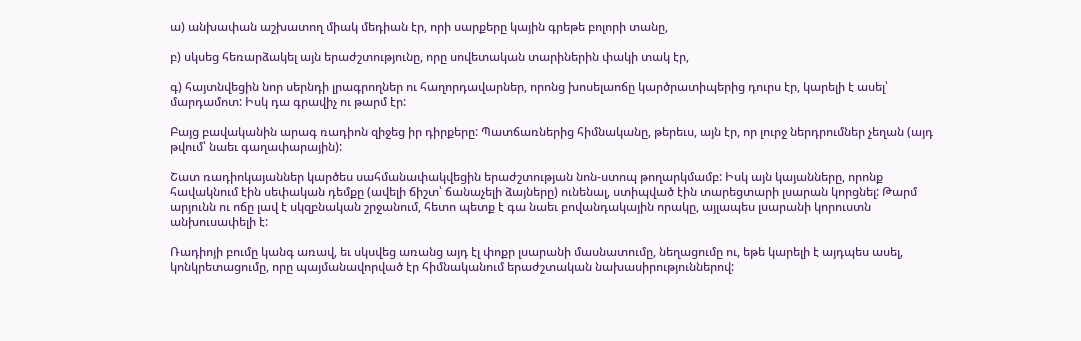ա) անխափան աշխատող միակ մեդիան էր, որի սարքերը կային գրեթե բոլորի տանը,

բ) սկսեց հեռարձակել այն երաժշտությունը, որը սովետական տարիներին փակի տակ էր,

գ) հայտնվեցին նոր սերնդի լրագրողներ ու հաղորդավարներ, որոնց խոսելաոճը կարծրատիպերից դուրս էր, կարելի է ասել՝ մարդամոտ: Իսկ դա գրավիչ ու թարմ էր:

Բայց բավականին արագ ռադիոն զիջեց իր դիրքերը: Պատճառներից հիմնականը, թերեւս, այն էր, որ լուրջ ներդրումներ չեղան (այդ թվում՝ նաեւ գաղափարային):

Շատ ռադիոկայաններ կարծես սահմանափակվեցին երաժշտության նոն-ստոպ թողարկմամբ: Իսկ այն կայանները, որոնք հավակնում էին սեփական դեմքը (ավելի ճիշտ՝ ճանաչելի ձայները) ունենալ, ստիպված էին տարեցտարի լսարան կորցնել: Թարմ արյունն ու ոճը լավ է սկզբնական շրջանում, հետո պետք է գա նաեւ բովանդակային որակը, այլապես լսարանի կորուստն անխուսափելի է:

Ռադիոյի բումը կանգ առավ, եւ սկսվեց առանց այդ էլ փոքր լսարանի մասնատումը, նեղացումը ու, եթե կարելի է այդպես ասել, կոնկրետացումը, որը պայմանավորված էր հիմնականում երաժշտական նախասիրություններով: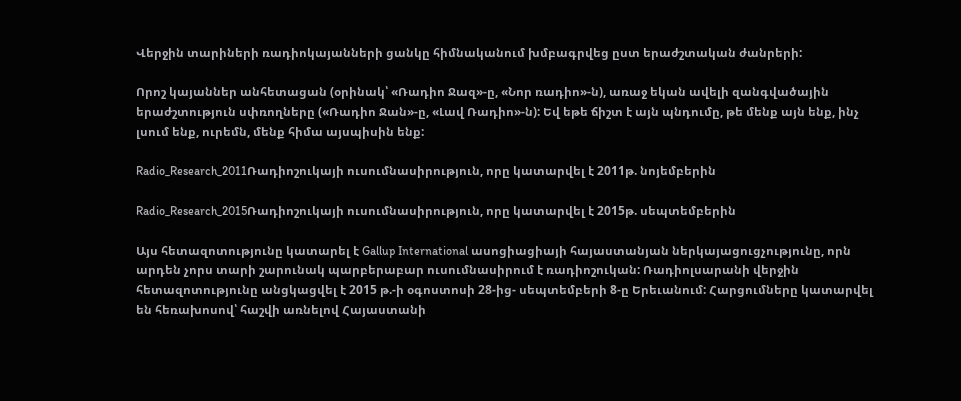Վերջին տարիների ռադիոկայանների ցանկը հիմնականում խմբագրվեց ըստ երաժշտական ժանրերի:

Որոշ կայաններ անհետացան (օրինակ՝ «Ռադիո Ջազ»-ը, «Նոր ռադիո»-ն), առաջ եկան ավելի զանգվածային երաժշտություն սփռողները («Ռադիո Ջան»-ը, «Լավ Ռադիո»-ն): Եվ եթե ճիշտ է այն պնդումը, թե մենք այն ենք, ինչ լսում ենք, ուրեմն, մենք հիմա այսպիսին ենք:

Radio_Research_2011Ռադիոշուկայի ուսումնասիրություն, որը կատարվել է 2011թ. նոյեմբերին

Radio_Research_2015Ռադիոշուկայի ուսումնասիրություն, որը կատարվել է 2015թ. սեպտեմբերին

Այս հետազոտությունը կատարել է Gallup International ասոցիացիայի հայաստանյան ներկայացուցչությունը, որն արդեն չորս տարի շարունակ պարբերաբար ուսումնասիրում է ռադիոշուկան: Ռադիոլսարանի վերջին հետազոտությունը անցկացվել է 2015 թ.-ի օգոստոսի 28-ից- սեպտեմբերի 8-ը Երեւանում: Հարցումները կատարվել են հեռախոսով՝ հաշվի առնելով Հայաստանի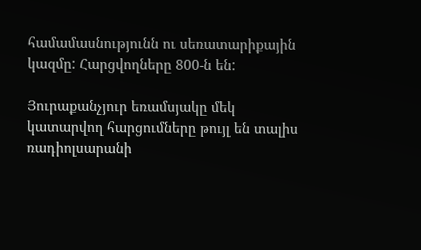համամասնությունն ու սեռատարիքային կազմը: Հարցվողները 800-ն են:

Յուրաքանչյուր եռամսյակը մեկ կատարվող հարցումները թույլ են տալիս ռադիոլսարանի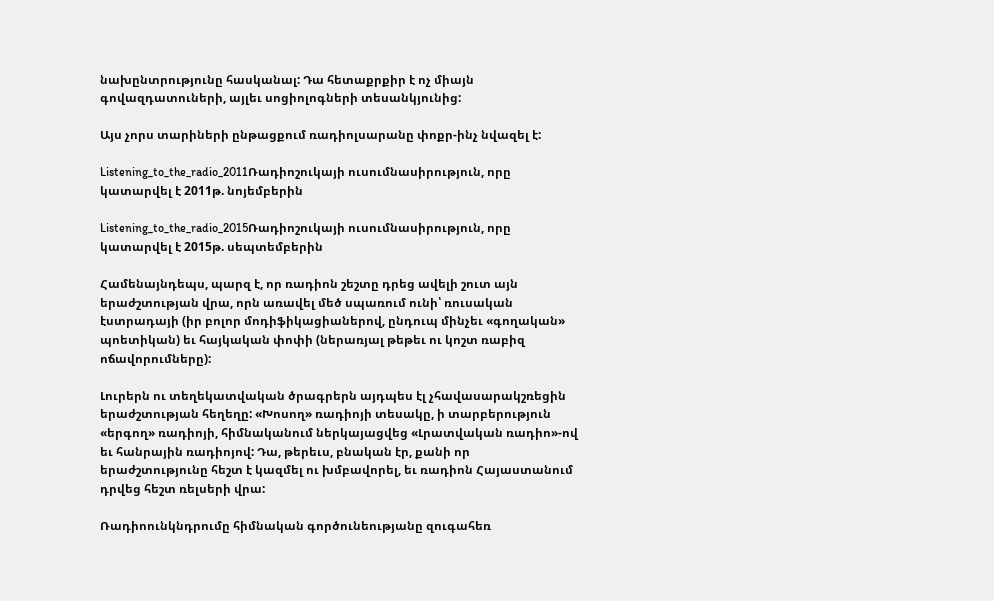նախընտրությունը հասկանալ: Դա հետաքրքիր է ոչ միայն գովազդատուների, այլեւ սոցիոլոգների տեսանկյունից:

Այս չորս տարիների ընթացքում ռադիոլսարանը փոքր-ինչ նվազել է:

Listening_to_the_radio_2011Ռադիոշուկայի ուսումնասիրություն, որը կատարվել է 2011թ. նոյեմբերին

Listening_to_the_radio_2015Ռադիոշուկայի ուսումնասիրություն, որը կատարվել է 2015թ. սեպտեմբերին

Համենայնդեպս, պարզ է, որ ռադիոն շեշտը դրեց ավելի շուտ այն երաժշտության վրա, որն առավել մեծ սպառում ունի՝ ռուսական էստրադայի (իր բոլոր մոդիֆիկացիաներով, ընդուպ մինչեւ «գողական» պոետիկան) եւ հայկական փոփի (ներառյալ թեթեւ ու կոշտ ռաբիզ ոճավորումները):

Լուրերն ու տեղեկատվական ծրագրերն այդպես էլ չհավասարակշռեցին երաժշտության հեղեղը: «Խոսող» ռադիոյի տեսակը, ի տարբերություն «երգող» ռադիոյի, հիմնականում ներկայացվեց «Լրատվական ռադիո»-ով եւ հանրային ռադիոյով: Դա, թերեւս, բնական էր, քանի որ երաժշտությունը հեշտ է կազմել ու խմբավորել, եւ ռադիոն Հայաստանում դրվեց հեշտ ռելսերի վրա:

Ռադիոունկնդրումը հիմնական գործունեությանը զուգահեռ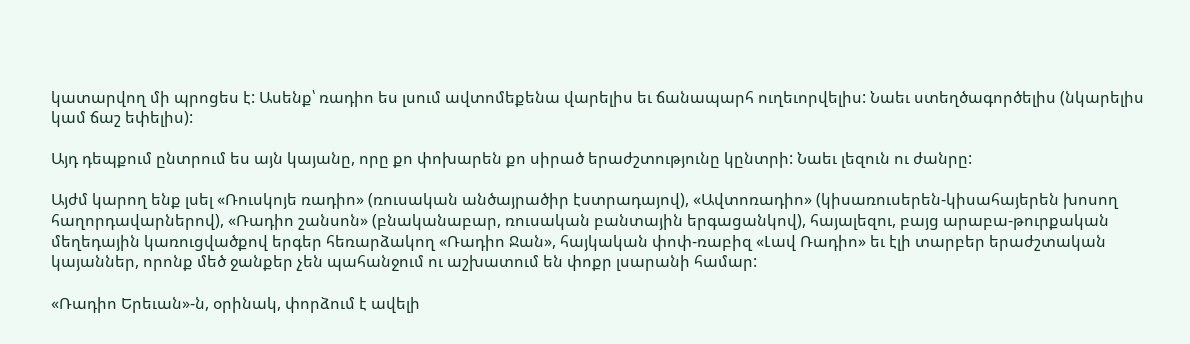կատարվող մի պրոցես է: Ասենք՝ ռադիո ես լսում ավտոմեքենա վարելիս եւ ճանապարհ ուղեւորվելիս: Նաեւ ստեղծագործելիս (նկարելիս կամ ճաշ եփելիս):

Այդ դեպքում ընտրում ես այն կայանը, որը քո փոխարեն քո սիրած երաժշտությունը կընտրի: Նաեւ լեզուն ու ժանրը:

Այժմ կարող ենք լսել «Ռուսկոյե ռադիո» (ռուսական անծայրածիր էստրադայով), «Ավտոռադիո» (կիսառուսերեն-կիսահայերեն խոսող հաղորդավարներով), «Ռադիո շանսոն» (բնականաբար, ռուսական բանտային երգացանկով), հայալեզու, բայց արաբա-թուրքական մեղեդային կառուցվածքով երգեր հեռարձակող «Ռադիո Ջան», հայկական փոփ-ռաբիզ «Լավ Ռադիո» եւ էլի տարբեր երաժշտական կայաններ, որոնք մեծ ջանքեր չեն պահանջում ու աշխատում են փոքր լսարանի համար:

«Ռադիո Երեւան»-ն, օրինակ, փորձում է ավելի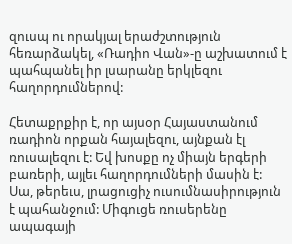զուսպ ու որակյալ երաժշտություն հեռարձակել, «Ռադիո Վան»-ը աշխատում է պահպանել իր լսարանը երկլեզու հաղորդումներով:

Հետաքրքիր է, որ այսօր Հայաստանում ռադիոն որքան հայալեզու, այնքան էլ ռուսալեզու է: Եվ խոսքը ոչ միայն երգերի բառերի, այլեւ հաղորդումների մասին է: Սա, թերեւս, լրացուցիչ ուսումնասիրություն է պահանջում: Միգուցե ռուսերենը ապագայի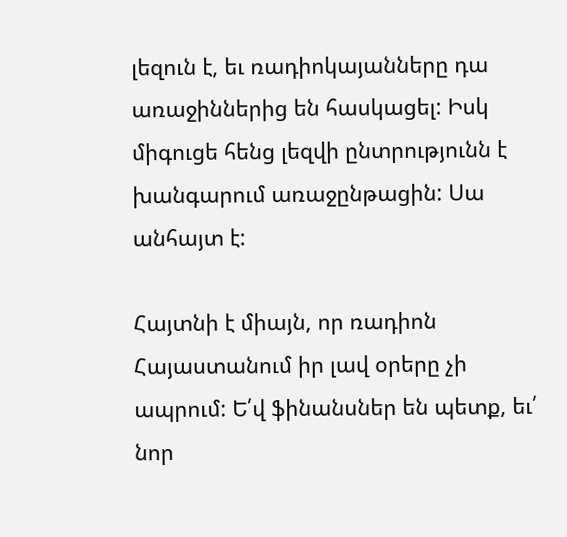լեզուն է, եւ ռադիոկայանները դա առաջիններից են հասկացել: Իսկ միգուցե հենց լեզվի ընտրությունն է խանգարում առաջընթացին: Սա անհայտ է:

Հայտնի է միայն, որ ռադիոն Հայաստանում իր լավ օրերը չի ապրում: Ե՛վ ֆինանսներ են պետք, եւ՛ նոր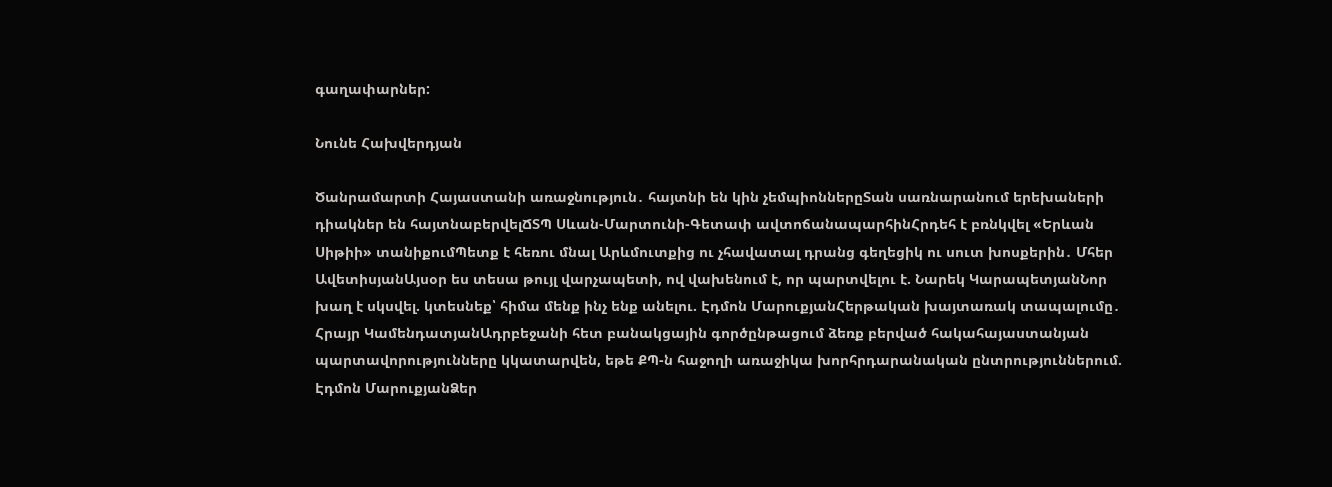գաղափարներ:

Նունե Հախվերդյան

Ծանրամարտի Հայաստանի առաջնություն․ հայտնի են կին չեմպիոններըՏան սառնարանում երեխաների դիակներ են հայտնաբերվելՃՏՊ Սևան-Մարտունի-Գետափ ավտոճանապարհինՀրդեհ է բռնկվել «Երևան Սիթիի» տանիքումՊետք է հեռու մնալ Արևմուտքից ու չհավատալ դրանց գեղեցիկ ու սուտ խոսքերին․ Մհեր ԱվետիսյանԱյսօր ես տեսա թույլ վարչապետի, ով վախենում է, որ պարտվելու է. Նարեկ ԿարապետյանՆոր խաղ է սկսվել. կտեսնեք՝ հիմա մենք ինչ ենք անելու. Էդմոն ՄարուքյանՀերթական խայտառակ տապալումը․ Հրայր ԿամենդատյանԱդրբեջանի հետ բանակցային գործընթացում ձեռք բերված հակահայաստանյան պարտավորությունները կկատարվեն, եթե ՔՊ-ն հաջողի առաջիկա խորհրդարանական ընտրություններում. Էդմոն ՄարուքյանՁեր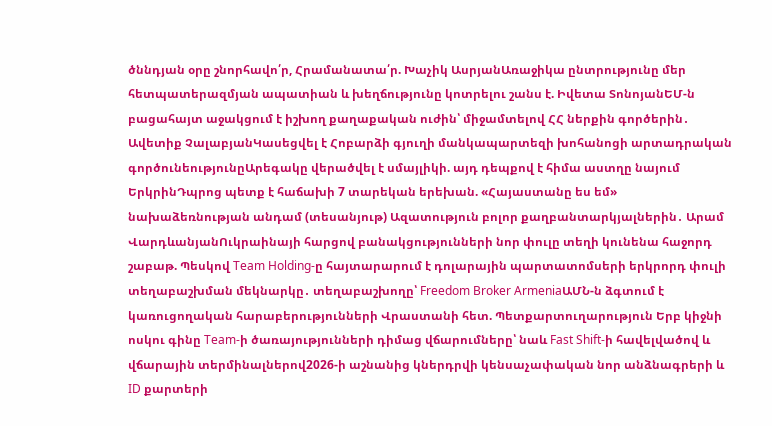ծննդյան օրը շնորհավո՛ր, Հրամանատա՛ր. Խաչիկ ԱսրյանԱռաջիկա ընտրությունը մեր հետպատերազմյան ապատիան և խեղճությունը կոտրելու շանս է. Իվետա ՏոնոյանԵՄ-ն բացահայտ աջակցում է իշխող քաղաքական ուժին՝ միջամտելով ՀՀ ներքին գործերին․ Ավետիք ՉալաբյանԿասեցվել է Հոբարձի գյուղի մանկապարտեզի խոհանոցի արտադրական գործունեությունըԱրեգակը վերածվել է սմայլիկի. այդ դեպքով է հիմա աստղը նայում ԵրկրինԴպրոց պետք է հաճախի 7 տարեկան երեխան. «Հայաստանը ես եմ» նախաձեռնության անդամ (տեսանյութ) Ազատություն բոլոր քաղբանտարկյալներին․ Արամ ՎարդևանյանՈւկրաինայի հարցով բանակցությունների նոր փուլը տեղի կունենա հաջորդ շաբաթ. Պեսկով Team Holding-ը հայտարարում է դոլարային պարտատոմսերի երկրորդ փուլի տեղաբաշխման մեկնարկը․ տեղաբաշխողը՝ Freedom Broker ArmeniaԱՄՆ-ն ձգտում է կառուցողական հարաբերությունների Վրաստանի հետ. Պետքարտուղարություն Երբ կիջնի ոսկու գինը Team-ի ծառայությունների դիմաց վճարումները՝ նաև Fast Shift-ի հավելվածով և վճարային տերմինալներով2026-ի աշնանից կներդրվի կենսաչափական նոր անձնագրերի և ID քարտերի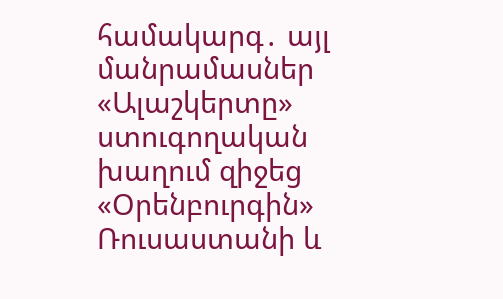համակարգ․ այլ մանրամասներ «Ալաշկերտը» ստուգողական խաղում զիջեց «Օրենբուրգին» Ռուսաստանի և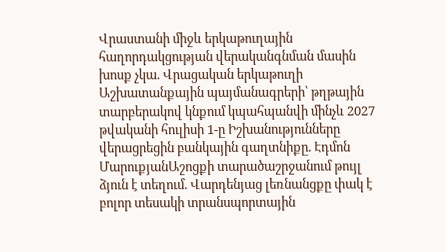Վրաստանի միջև երկաթուղային հաղորդակցության վերականգնման մասին խոսք չկա. Վրացական երկաթուղի Աշխատանքային պայմանագրերի՝ թղթային տարբերակով կնքում կպահպանվի մինչև 2027 թվականի հուլիսի 1-ը Իշխանությունները վերացրեցին բանկային գաղտնիքը. Էդմոն ՄարուքյանԱշոցքի տարածաշրջանում թույլ ձյուն է տեղում. Վարդենյաց լեռնանցքը փակ է բոլոր տեսակի տրանսպորտային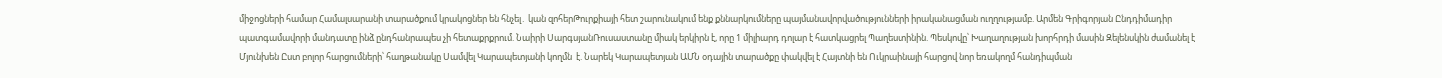միջոցների համար Համալսարանի տարածքում կրակոցներ են հնչել․ կան զոհերԹուրքիայի հետ շարունակում ենք քննարկումները պայմանավորվածությունների իրականացման ուղղությամբ. Արմեն Գրիգորյան Ընդդիմադիր պատգամավորի մանդատը ինձ ընդհանրապես չի հետաքրքրում. Նաիրի ՍարգսյանՌուսաստանը միակ երկիրն է, որը 1 միլիարդ դոլար է հատկացրել Պաղեստինին. Պեսկովը՝ Խաղաղության խորհրդի մասին Զելենսկին ժամանել է Մյունխեն Ըստ բոլոր հարցումների՝ հաղթանակը Սամվել Կարապետյանի կողմն  է. Նարեկ Կարապետյան ԱՄՆ օդային տարածքը փակվել է Հայտնի են Ուկրաինայի հարցով նոր եռակողմ հանդիպման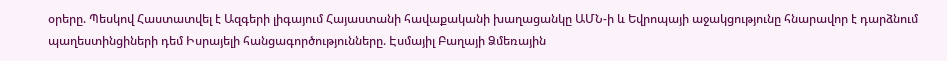օրերը. Պեսկով Հաստատվել է Ազգերի լիգայում Հայաստանի հավաքականի խաղացանկը ԱՄՆ-ի և Եվրոպայի աջակցությունը հնարավոր է դարձնում պաղեստինցիների դեմ Իսրայելի հանցագործությունները. Էսմայիլ Բաղայի Ձմեռային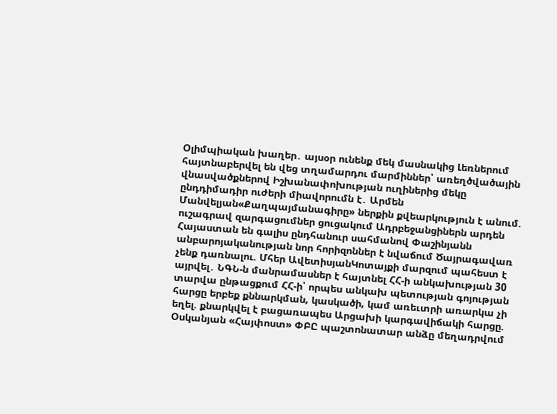Օլիմպիական խաղեր․ այսօր ունենք մեկ մասնակից Լեռներում հայտնաբերվել են վեց տղամարդու մարմիններ՝ առեղծվածային վնասվածքներով Իշխանափոխության ուղիներից մեկը ընդդիմադիր ուժերի միավորումն է․ Արմեն Մանվելյան«Քաղպայմանագիրը» ներքին քվեարկություն է անում. ուշագրավ զարգացումներ ցուցակում Ադրբեջանցիներն արդեն Հայաստան են գալիս ընդհանուր սահմանով Փաշինյանն անբարոյականության նոր հորիզոններ է նվաճում Ծայրագավառ չենք դառնալու. Մհեր ԱվետիսյանԿոտայքի մարզում պահեստ է այրվել․ ՆԳՆ-ն մանրամասներ է հայտնել ՀՀ-ի անկախության 30 տարվա ընթացքում ՀՀ-ի՝ որպես անկախ պետության գոյության հարցը երբեք քննարկման, կասկածի, կամ առեւտրի առարկա չի եղել. քնարկվել է բացառապես Արցախի կարգավիճակի հարցը. Օսկանյան «Հայփոստ» ՓԲԸ պաշտոնատար անձը մեղադրվում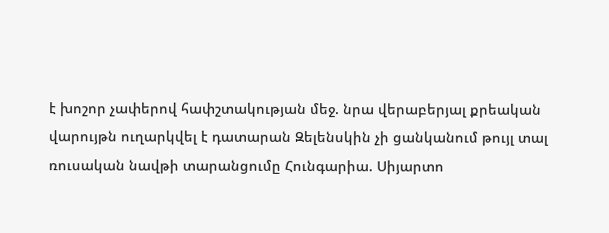է խոշոր չափերով հափշտակության մեջ. նրա վերաբերյալ քրեական վարույթն ուղարկվել է դատարան Զելենսկին չի ցանկանում թույլ տալ ռուսական նավթի տարանցումը Հունգարիա. Սիյարտո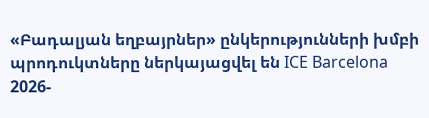«Բադալյան եղբայրներ» ընկերությունների խմբի պրոդուկտները ներկայացվել են ICE Barcelona 2026-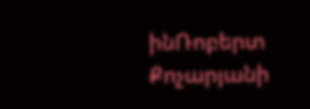ինՌոբերտ Քոչարյանի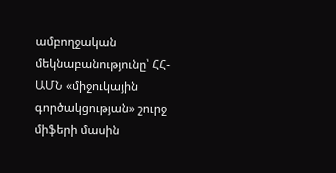ամբողջական մեկնաբանությունը՝ ՀՀ-ԱՄՆ «միջուկային գործակցության» շուրջ միֆերի մասին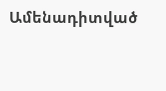Ամենադիտված